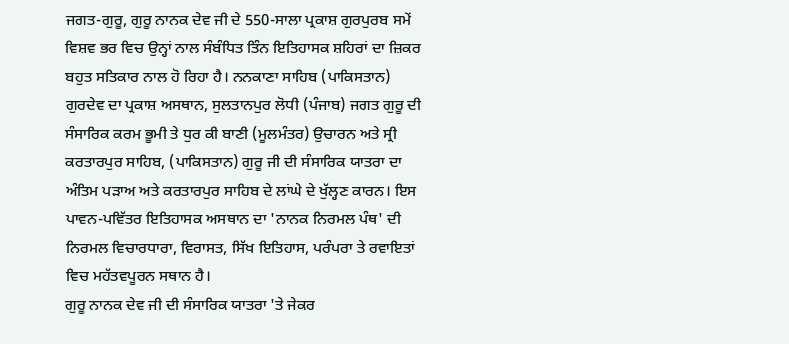ਜਗਤ-ਗੁਰੂ, ਗੁਰੂ ਨਾਨਕ ਦੇਵ ਜੀ ਦੇ 550-ਸਾਲਾ ਪ੍ਰਕਾਸ਼ ਗੁਰਪੁਰਬ ਸਮੇਂ ਵਿਸ਼ਵ ਭਰ ਵਿਚ ਉਨ੍ਹਾਂ ਨਾਲ ਸੰਬੰਧਿਤ ਤਿੰਨ ਇਤਿਹਾਸਕ ਸ਼ਹਿਰਾਂ ਦਾ ਜ਼ਿਕਰ ਬਹੁਤ ਸਤਿਕਾਰ ਨਾਲ ਹੋ ਰਿਹਾ ਹੈ। ਨਨਕਾਣਾ ਸਾਹਿਬ (ਪਾਕਿਸਤਾਨ) ਗੁਰਦੇਵ ਦਾ ਪ੍ਰਕਾਸ਼ ਅਸਥਾਨ, ਸੁਲਤਾਨਪੁਰ ਲੋਧੀ (ਪੰਜਾਬ) ਜਗਤ ਗੁਰੂ ਦੀ ਸੰਸਾਰਿਕ ਕਰਮ ਭੂਮੀ ਤੇ ਧੁਰ ਕੀ ਬਾਣੀ (ਮੂਲਮੰਤਰ) ਉਚਾਰਨ ਅਤੇ ਸ੍ਰੀ ਕਰਤਾਰਪੁਰ ਸਾਹਿਬ, (ਪਾਕਿਸਤਾਨ) ਗੁਰੂ ਜੀ ਦੀ ਸੰਸਾਰਿਕ ਯਾਤਰਾ ਦਾ ਅੰਤਿਮ ਪੜਾਅ ਅਤੇ ਕਰਤਾਰਪੁਰ ਸਾਹਿਬ ਦੇ ਲਾਂਘੇ ਦੇ ਖੁੱਲ੍ਹਣ ਕਾਰਨ। ਇਸ ਪਾਵਨ-ਪਵਿੱਤਰ ਇਤਿਹਾਸਕ ਅਸਥਾਨ ਦਾ 'ਨਾਨਕ ਨਿਰਮਲ ਪੰਥ' ਦੀ ਨਿਰਮਲ ਵਿਚਾਰਧਾਰਾ, ਵਿਰਾਸਤ, ਸਿੱਖ ਇਤਿਹਾਸ, ਪਰੰਪਰਾ ਤੇ ਰਵਾਇਤਾਂ ਵਿਚ ਮਹੱਤਵਪੂਰਨ ਸਥਾਨ ਹੈ।
ਗੁਰੂ ਨਾਨਕ ਦੇਵ ਜੀ ਦੀ ਸੰਸਾਰਿਕ ਯਾਤਰਾ 'ਤੇ ਜੇਕਰ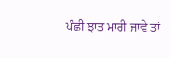ਪੰਛੀ ਝਾਤ ਮਾਰੀ ਜਾਵੇ ਤਾਂ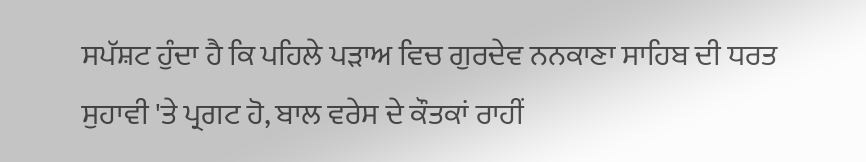ਸਪੱਸ਼ਟ ਹੁੰਦਾ ਹੈ ਕਿ ਪਹਿਲੇ ਪੜਾਅ ਵਿਚ ਗੁਰਦੇਵ ਨਨਕਾਣਾ ਸਾਹਿਬ ਦੀ ਧਰਤ ਸੁਹਾਵੀ 'ਤੇ ਪ੍ਰਗਟ ਹੋ, ਬਾਲ ਵਰੇਸ ਦੇ ਕੌਤਕਾਂ ਰਾਹੀਂ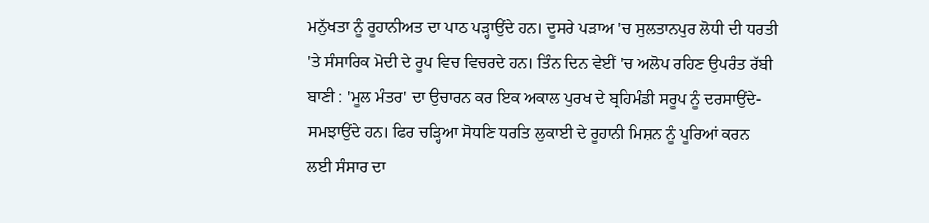ਮਨੁੱਖਤਾ ਨੂੰ ਰੂਹਾਨੀਅਤ ਦਾ ਪਾਠ ਪੜ੍ਹਾਉਂਦੇ ਹਨ। ਦੂਸਰੇ ਪੜਾਅ 'ਚ ਸੁਲਤਾਨਪੁਰ ਲੋਧੀ ਦੀ ਧਰਤੀ 'ਤੇ ਸੰਸਾਰਿਕ ਮੋਦੀ ਦੇ ਰੂਪ ਵਿਚ ਵਿਚਰਦੇ ਹਨ। ਤਿੰਨ ਦਿਨ ਵੇਈਂ 'ਚ ਅਲੋਪ ਰਹਿਣ ਉਪਰੰਤ ਰੱਬੀ ਬਾਣੀ : 'ਮੂਲ ਮੰਤਰ' ਦਾ ਉਚਾਰਨ ਕਰ ਇਕ ਅਕਾਲ ਪੁਰਖ ਦੇ ਬ੍ਰਹਿਮੰਡੀ ਸਰੂਪ ਨੂੰ ਦਰਸਾਉਂਦੇ-ਸਮਝਾਉਂਦੇ ਹਨ। ਫਿਰ ਚੜ੍ਹਿਆ ਸੋਧਣਿ ਧਰਤਿ ਲੁਕਾਈ ਦੇ ਰੂਹਾਨੀ ਮਿਸ਼ਨ ਨੂੰ ਪੂਰਿਆਂ ਕਰਨ ਲਈ ਸੰਸਾਰ ਦਾ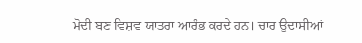ਮੋਦੀ ਬਣ ਵਿਸ਼ਵ ਯਾਤਰਾ ਆਰੰਭ ਕਰਦੇ ਹਨ। ਚਾਰ ਉਦਾਸੀਆਂ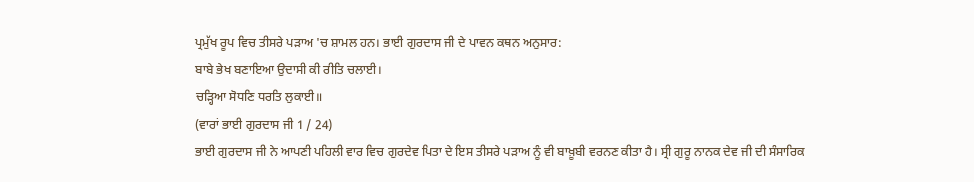ਪ੍ਰਮੁੱਖ ਰੂਪ ਵਿਚ ਤੀਸਰੇ ਪੜਾਅ 'ਚ ਸ਼ਾਮਲ ਹਨ। ਭਾਈ ਗੁਰਦਾਸ ਜੀ ਦੇ ਪਾਵਨ ਕਥਨ ਅਨੁਸਾਰ:
ਬਾਬੇ ਭੇਖ ਬਣਾਇਆ ਉਦਾਸੀ ਕੀ ਰੀਤਿ ਚਲਾਈ।
ਚੜ੍ਹਿਆ ਸੋਧਣਿ ਧਰਤਿ ਲੁਕਾਈ॥
(ਵਾਰਾਂ ਭਾਈ ਗੁਰਦਾਸ ਜੀ 1 / 24)
ਭਾਈ ਗੁਰਦਾਸ ਜੀ ਨੇ ਆਪਣੀ ਪਹਿਲੀ ਵਾਰ ਵਿਚ ਗੁਰਦੇਵ ਪਿਤਾ ਦੇ ਇਸ ਤੀਸਰੇ ਪੜਾਅ ਨੂੰ ਵੀ ਬਾਖ਼ੂਬੀ ਵਰਨਣ ਕੀਤਾ ਹੈ। ਸ੍ਰੀ ਗੁਰੂ ਨਾਨਕ ਦੇਵ ਜੀ ਦੀ ਸੰਸਾਰਿਕ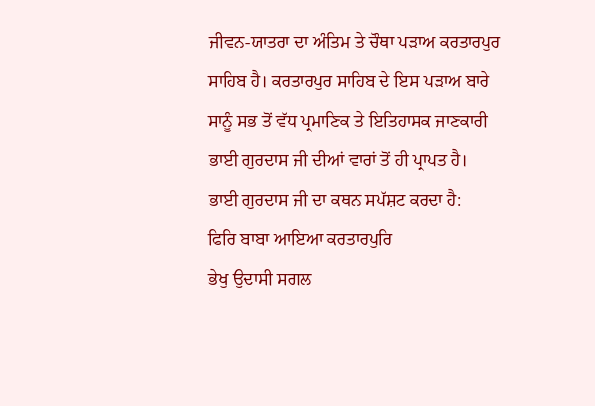ਜੀਵਨ-ਯਾਤਰਾ ਦਾ ਅੰਤਿਮ ਤੇ ਚੌਥਾ ਪੜਾਅ ਕਰਤਾਰਪੁਰ ਸਾਹਿਬ ਹੈ। ਕਰਤਾਰਪੁਰ ਸਾਹਿਬ ਦੇ ਇਸ ਪੜਾਅ ਬਾਰੇ ਸਾਨੂੰ ਸਭ ਤੋਂ ਵੱਧ ਪ੍ਰਮਾਣਿਕ ਤੇ ਇਤਿਹਾਸਕ ਜਾਣਕਾਰੀ ਭਾਈ ਗੁਰਦਾਸ ਜੀ ਦੀਆਂ ਵਾਰਾਂ ਤੋਂ ਹੀ ਪ੍ਰਾਪਤ ਹੈ। ਭਾਈ ਗੁਰਦਾਸ ਜੀ ਦਾ ਕਥਨ ਸਪੱਸ਼ਟ ਕਰਦਾ ਹੈ:
ਫਿਰਿ ਬਾਬਾ ਆਇਆ ਕਰਤਾਰਪੁਰਿ
ਭੇਖੁ ਉਦਾਸੀ ਸਗਲ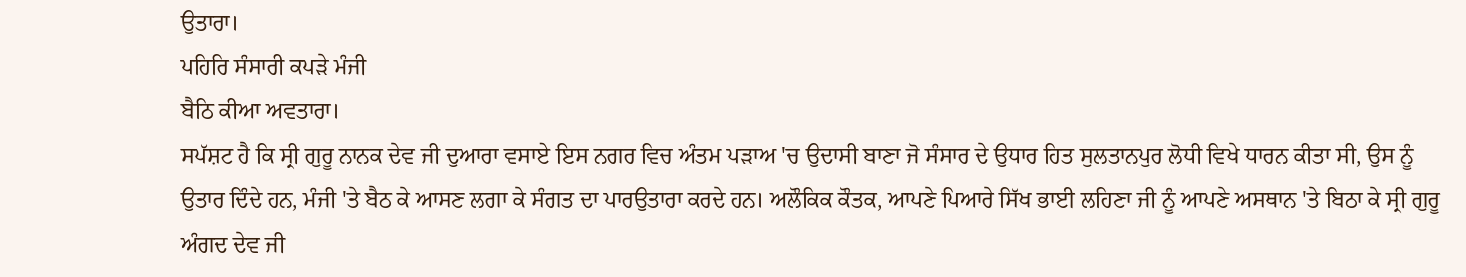ਉਤਾਰਾ।
ਪਹਿਰਿ ਸੰਸਾਰੀ ਕਪੜੇ ਮੰਜੀ
ਬੈਠਿ ਕੀਆ ਅਵਤਾਰਾ।
ਸਪੱਸ਼ਟ ਹੈ ਕਿ ਸ੍ਰੀ ਗੁਰੂ ਨਾਨਕ ਦੇਵ ਜੀ ਦੁਆਰਾ ਵਸਾਏ ਇਸ ਨਗਰ ਵਿਚ ਅੰਤਮ ਪੜਾਅ 'ਚ ਉਦਾਸੀ ਬਾਣਾ ਜੋ ਸੰਸਾਰ ਦੇ ਉਧਾਰ ਹਿਤ ਸੁਲਤਾਨਪੁਰ ਲੋਧੀ ਵਿਖੇ ਧਾਰਨ ਕੀਤਾ ਸੀ, ਉਸ ਨੂੰ ਉਤਾਰ ਦਿੰਦੇ ਹਨ, ਮੰਜੀ 'ਤੇ ਬੈਠ ਕੇ ਆਸਣ ਲਗਾ ਕੇ ਸੰਗਤ ਦਾ ਪਾਰਉਤਾਰਾ ਕਰਦੇ ਹਨ। ਅਲੌਕਿਕ ਕੌਤਕ, ਆਪਣੇ ਪਿਆਰੇ ਸਿੱਖ ਭਾਈ ਲਹਿਣਾ ਜੀ ਨੂੰ ਆਪਣੇ ਅਸਥਾਨ 'ਤੇ ਬਿਠਾ ਕੇ ਸ੍ਰੀ ਗੁਰੂ ਅੰਗਦ ਦੇਵ ਜੀ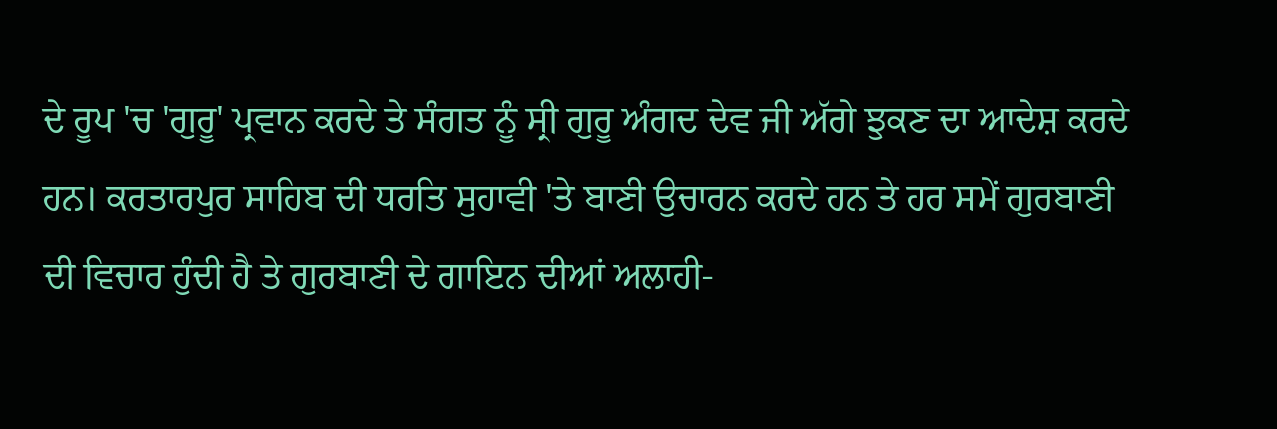ਦੇ ਰੂਪ 'ਚ 'ਗੁਰੂ' ਪ੍ਰਵਾਨ ਕਰਦੇ ਤੇ ਸੰਗਤ ਨੂੰ ਸ੍ਰੀ ਗੁਰੂ ਅੰਗਦ ਦੇਵ ਜੀ ਅੱਗੇ ਝੁਕਣ ਦਾ ਆਦੇਸ਼ ਕਰਦੇ ਹਨ। ਕਰਤਾਰਪੁਰ ਸਾਹਿਬ ਦੀ ਧਰਤਿ ਸੁਹਾਵੀ 'ਤੇ ਬਾਣੀ ਉਚਾਰਨ ਕਰਦੇ ਹਨ ਤੇ ਹਰ ਸਮੇਂ ਗੁਰਬਾਣੀ ਦੀ ਵਿਚਾਰ ਹੁੰਦੀ ਹੈ ਤੇ ਗੁਰਬਾਣੀ ਦੇ ਗਾਇਨ ਦੀਆਂ ਅਲਾਹੀ-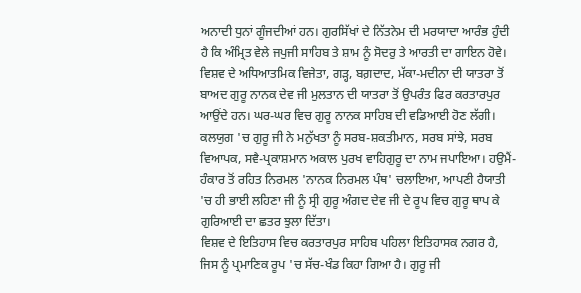ਅਨਾਦੀ ਧੁਨਾਂ ਗੂੰਜਦੀਆਂ ਹਨ। ਗੁਰਸਿੱਖਾਂ ਦੇ ਨਿੱਤਨੇਮ ਦੀ ਮਰਯਾਦਾ ਆਰੰਭ ਹੁੰਦੀ ਹੈ ਕਿ ਅੰਮ੍ਰਿਤ ਵੇਲੇ ਜਪੁਜੀ ਸਾਹਿਬ ਤੇ ਸ਼ਾਮ ਨੂੰ ਸੋਦਰੁ ਤੇ ਆਰਤੀ ਦਾ ਗਾਇਨ ਹੋਵੇ।
ਵਿਸ਼ਵ ਦੇ ਅਧਿਆਤਮਿਕ ਵਿਜੇਤਾ, ਗੜ੍ਹ, ਬਗ਼ਦਾਦ, ਮੱਕਾ-ਮਦੀਨਾ ਦੀ ਯਾਤਰਾ ਤੋਂ ਬਾਅਦ ਗੁਰੂ ਨਾਨਕ ਦੇਵ ਜੀ ਮੁਲਤਾਨ ਦੀ ਯਾਤਰਾ ਤੋਂ ਉਪਰੰਤ ਫਿਰ ਕਰਤਾਰਪੁਰ ਆਉਂਦੇ ਹਨ। ਘਰ-ਘਰ ਵਿਚ ਗੁਰੂ ਨਾਨਕ ਸਾਹਿਬ ਦੀ ਵਡਿਆਈ ਹੋਣ ਲੱਗੀ। ਕਲਯੁਗ 'ਚ ਗੁਰੂ ਜੀ ਨੇ ਮਨੁੱਖਤਾ ਨੂੰ ਸਰਬ-ਸ਼ਕਤੀਮਾਨ, ਸਰਬ ਸਾਂਝੇ, ਸਰਬ ਵਿਆਪਕ, ਸਵੈ-ਪ੍ਰਕਾਸ਼ਮਾਨ ਅਕਾਲ ਪੁਰਖ ਵਾਹਿਗੁਰੂ ਦਾ ਨਾਮ ਜਪਾਇਆ। ਹਉਮੈਂ-ਹੰਕਾਰ ਤੋਂ ਰਹਿਤ ਨਿਰਮਲ 'ਨਾਨਕ ਨਿਰਮਲ ਪੰਥ' ਚਲਾਇਆ, ਆਪਣੀ ਹੈਯਾਤੀ 'ਚ ਹੀ ਭਾਈ ਲਹਿਣਾ ਜੀ ਨੂੰ ਸ੍ਰੀ ਗੁਰੂ ਅੰਗਦ ਦੇਵ ਜੀ ਦੇ ਰੂਪ ਵਿਚ ਗੁਰੂ ਥਾਪ ਕੇ ਗੁਰਿਆਈ ਦਾ ਛਤਰ ਝੁਲਾ ਦਿੱਤਾ।
ਵਿਸ਼ਵ ਦੇ ਇਤਿਹਾਸ ਵਿਚ ਕਰਤਾਰਪੁਰ ਸਾਹਿਬ ਪਹਿਲਾ ਇਤਿਹਾਸਕ ਨਗਰ ਹੈ, ਜਿਸ ਨੂੰ ਪ੍ਰਮਾਣਿਕ ਰੂਪ 'ਚ ਸੱਚ-ਖੰਡ ਕਿਹਾ ਗਿਆ ਹੈ। ਗੁਰੂ ਜੀ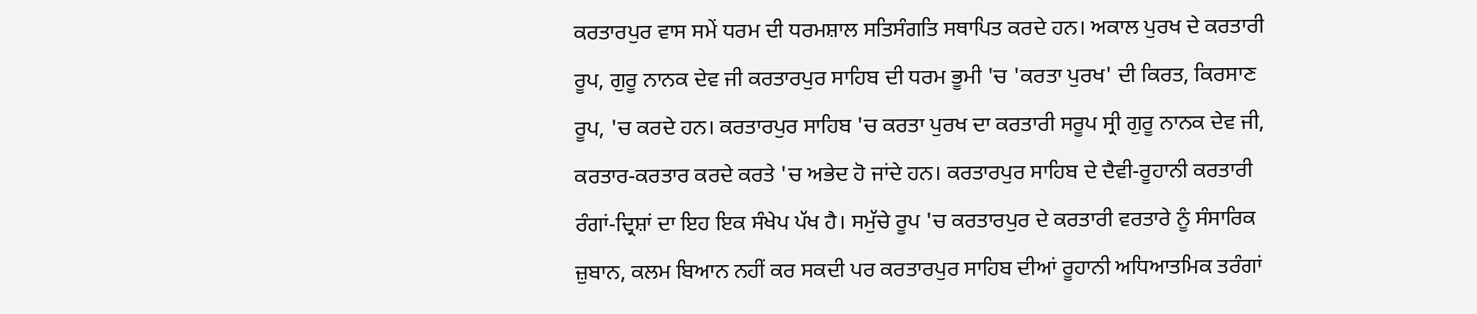ਕਰਤਾਰਪੁਰ ਵਾਸ ਸਮੇਂ ਧਰਮ ਦੀ ਧਰਮਸ਼ਾਲ ਸਤਿਸੰਗਤਿ ਸਥਾਪਿਤ ਕਰਦੇ ਹਨ। ਅਕਾਲ ਪੁਰਖ ਦੇ ਕਰਤਾਰੀ ਰੂਪ, ਗੁਰੂ ਨਾਨਕ ਦੇਵ ਜੀ ਕਰਤਾਰਪੁਰ ਸਾਹਿਬ ਦੀ ਧਰਮ ਭੂਮੀ 'ਚ 'ਕਰਤਾ ਪੁਰਖ' ਦੀ ਕਿਰਤ, ਕਿਰਸਾਣ ਰੂਪ, 'ਚ ਕਰਦੇ ਹਨ। ਕਰਤਾਰਪੁਰ ਸਾਹਿਬ 'ਚ ਕਰਤਾ ਪੁਰਖ ਦਾ ਕਰਤਾਰੀ ਸਰੂਪ ਸ੍ਰੀ ਗੁਰੂ ਨਾਨਕ ਦੇਵ ਜੀ, ਕਰਤਾਰ-ਕਰਤਾਰ ਕਰਦੇ ਕਰਤੇ 'ਚ ਅਭੇਦ ਹੋ ਜਾਂਦੇ ਹਨ। ਕਰਤਾਰਪੁਰ ਸਾਹਿਬ ਦੇ ਦੈਵੀ-ਰੂਹਾਨੀ ਕਰਤਾਰੀ ਰੰਗਾਂ-ਦ੍ਰਿਸ਼ਾਂ ਦਾ ਇਹ ਇਕ ਸੰਖੇਪ ਪੱਖ ਹੈ। ਸਮੁੱਚੇ ਰੂਪ 'ਚ ਕਰਤਾਰਪੁਰ ਦੇ ਕਰਤਾਰੀ ਵਰਤਾਰੇ ਨੂੰ ਸੰਸਾਰਿਕ ਜ਼ੁਬਾਨ, ਕਲਮ ਬਿਆਨ ਨਹੀਂ ਕਰ ਸਕਦੀ ਪਰ ਕਰਤਾਰਪੁਰ ਸਾਹਿਬ ਦੀਆਂ ਰੂਹਾਨੀ ਅਧਿਆਤਮਿਕ ਤਰੰਗਾਂ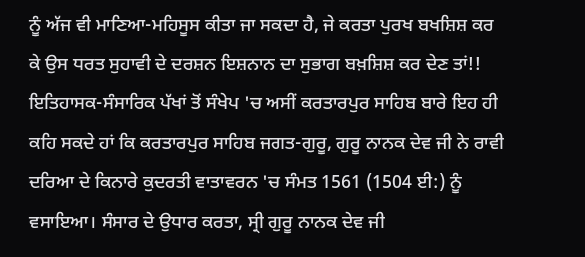ਨੂੰ ਅੱਜ ਵੀ ਮਾਣਿਆ-ਮਹਿਸੂਸ ਕੀਤਾ ਜਾ ਸਕਦਾ ਹੈ, ਜੇ ਕਰਤਾ ਪੁਰਖ ਬਖਸ਼ਿਸ਼ ਕਰ ਕੇ ਉਸ ਧਰਤ ਸੁਹਾਵੀ ਦੇ ਦਰਸ਼ਨ ਇਸ਼ਨਾਨ ਦਾ ਸੁਭਾਗ ਬਖ਼ਸ਼ਿਸ਼ ਕਰ ਦੇਣ ਤਾਂ!!
ਇਤਿਹਾਸਕ-ਸੰਸਾਰਿਕ ਪੱਖਾਂ ਤੋਂ ਸੰਖੇਪ 'ਚ ਅਸੀਂ ਕਰਤਾਰਪੁਰ ਸਾਹਿਬ ਬਾਰੇ ਇਹ ਹੀ ਕਹਿ ਸਕਦੇ ਹਾਂ ਕਿ ਕਰਤਾਰਪੁਰ ਸਾਹਿਬ ਜਗਤ-ਗੁਰੂ, ਗੁਰੂ ਨਾਨਕ ਦੇਵ ਜੀ ਨੇ ਰਾਵੀ ਦਰਿਆ ਦੇ ਕਿਨਾਰੇ ਕੁਦਰਤੀ ਵਾਤਾਵਰਨ 'ਚ ਸੰਮਤ 1561 (1504 ਈ:) ਨੂੰ ਵਸਾਇਆ। ਸੰਸਾਰ ਦੇ ਉਧਾਰ ਕਰਤਾ, ਸ੍ਰੀ ਗੁਰੂ ਨਾਨਕ ਦੇਵ ਜੀ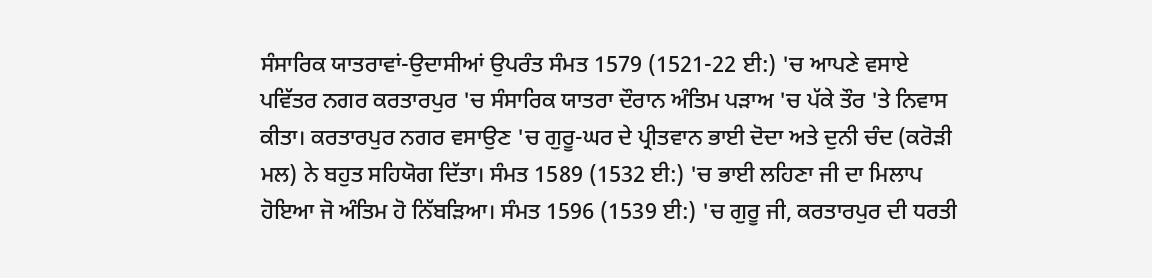ਸੰਸਾਰਿਕ ਯਾਤਰਾਵਾਂ-ਉਦਾਸੀਆਂ ਉਪਰੰਤ ਸੰਮਤ 1579 (1521-22 ਈ:) 'ਚ ਆਪਣੇ ਵਸਾਏ ਪਵਿੱਤਰ ਨਗਰ ਕਰਤਾਰਪੁਰ 'ਚ ਸੰਸਾਰਿਕ ਯਾਤਰਾ ਦੌਰਾਨ ਅੰਤਿਮ ਪੜਾਅ 'ਚ ਪੱਕੇ ਤੌਰ 'ਤੇ ਨਿਵਾਸ ਕੀਤਾ। ਕਰਤਾਰਪੁਰ ਨਗਰ ਵਸਾਉਣ 'ਚ ਗੁਰੂ-ਘਰ ਦੇ ਪ੍ਰੀਤਵਾਨ ਭਾਈ ਦੋਦਾ ਅਤੇ ਦੁਨੀ ਚੰਦ (ਕਰੋੜੀ ਮਲ) ਨੇ ਬਹੁਤ ਸਹਿਯੋਗ ਦਿੱਤਾ। ਸੰਮਤ 1589 (1532 ਈ:) 'ਚ ਭਾਈ ਲਹਿਣਾ ਜੀ ਦਾ ਮਿਲਾਪ ਹੋਇਆ ਜੋ ਅੰਤਿਮ ਹੋ ਨਿੱਬੜਿਆ। ਸੰਮਤ 1596 (1539 ਈ:) 'ਚ ਗੁਰੂ ਜੀ, ਕਰਤਾਰਪੁਰ ਦੀ ਧਰਤੀ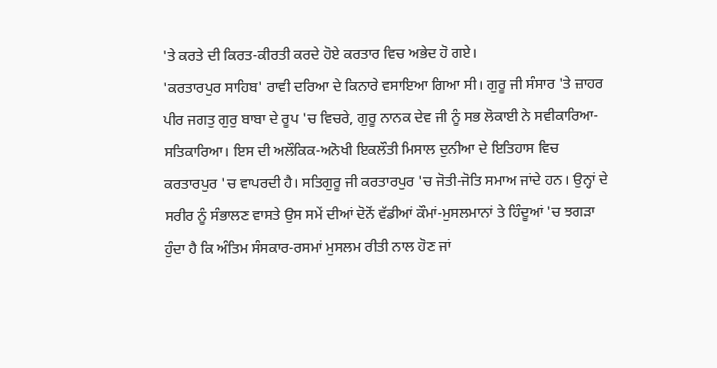'ਤੇ ਕਰਤੇ ਦੀ ਕਿਰਤ-ਕੀਰਤੀ ਕਰਦੇ ਹੋਏ ਕਰਤਾਰ ਵਿਚ ਅਭੇਦ ਹੋ ਗਏ।
'ਕਰਤਾਰਪੁਰ ਸਾਹਿਬ' ਰਾਵੀ ਦਰਿਆ ਦੇ ਕਿਨਾਰੇ ਵਸਾਇਆ ਗਿਆ ਸੀ। ਗੁਰੂ ਜੀ ਸੰਸਾਰ 'ਤੇ ਜ਼ਾਹਰ ਪੀਰ ਜਗਤੁ ਗੁਰੁ ਬਾਬਾ ਦੇ ਰੂਪ 'ਚ ਵਿਚਰੇ, ਗੁਰੂ ਨਾਨਕ ਦੇਵ ਜੀ ਨੂੰ ਸਭ ਲੋਕਾਈ ਨੇ ਸਵੀਕਾਰਿਆ-ਸਤਿਕਾਰਿਆ। ਇਸ ਦੀ ਅਲੌਕਿਕ-ਅਨੋਖੀ ਇਕਲੌਤੀ ਮਿਸਾਲ ਦੁਨੀਆ ਦੇ ਇਤਿਹਾਸ ਵਿਚ ਕਰਤਾਰਪੁਰ 'ਚ ਵਾਪਰਦੀ ਹੈ। ਸਤਿਗੁਰੂ ਜੀ ਕਰਤਾਰਪੁਰ 'ਚ ਜੋਤੀ-ਜੋਤਿ ਸਮਾਅ ਜਾਂਦੇ ਹਨ। ਉਨ੍ਹਾਂ ਦੇ ਸਰੀਰ ਨੂੰ ਸੰਭਾਲਣ ਵਾਸਤੇ ਉਸ ਸਮੇਂ ਦੀਆਂ ਦੋਨੋਂ ਵੱਡੀਆਂ ਕੌਮਾਂ-ਮੁਸਲਮਾਨਾਂ ਤੇ ਹਿੰਦੂਆਂ 'ਚ ਝਗੜਾ ਹੁੰਦਾ ਹੈ ਕਿ ਅੰਤਿਮ ਸੰਸਕਾਰ-ਰਸਮਾਂ ਮੁਸਲਮ ਰੀਤੀ ਨਾਲ ਹੋਣ ਜਾਂ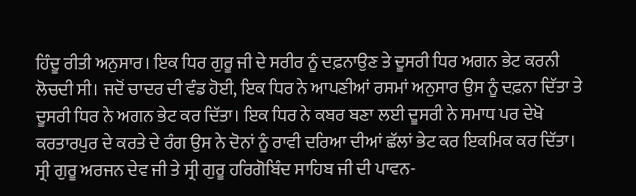ਹਿੰਦੂ ਰੀਤੀ ਅਨੁਸਾਰ। ਇਕ ਧਿਰ ਗੁਰੂ ਜੀ ਦੇ ਸਰੀਰ ਨੂੰ ਦਫ਼ਨਾਉਣ ਤੇ ਦੂਸਰੀ ਧਿਰ ਅਗਨ ਭੇਟ ਕਰਨੀ ਲੋਚਦੀ ਸੀ। ਜਦੋਂ ਚਾਦਰ ਦੀ ਵੰਡ ਹੋਈ, ਇਕ ਧਿਰ ਨੇ ਆਪਣੀਆਂ ਰਸਮਾਂ ਅਨੁਸਾਰ ਉਸ ਨੂੰ ਦਫ਼ਨਾ ਦਿੱਤਾ ਤੇ ਦੂਸਰੀ ਧਿਰ ਨੇ ਅਗਨ ਭੇਟ ਕਰ ਦਿੱਤਾ। ਇਕ ਧਿਰ ਨੇ ਕਬਰ ਬਣਾ ਲਈ ਦੂਸਰੀ ਨੇ ਸਮਾਧ ਪਰ ਦੇਖੋ ਕਰਤਾਰਪੁਰ ਦੇ ਕਰਤੇ ਦੇ ਰੰਗ ਉਸ ਨੇ ਦੋਨਾਂ ਨੂੰ ਰਾਵੀ ਦਰਿਆ ਦੀਆਂ ਛੱਲਾਂ ਭੇਟ ਕਰ ਇਕਮਿਕ ਕਰ ਦਿੱਤਾ। ਸ੍ਰੀ ਗੁਰੂ ਅਰਜਨ ਦੇਵ ਜੀ ਤੇ ਸ੍ਰੀ ਗੁਰੂ ਹਰਿਗੋਬਿੰਦ ਸਾਹਿਬ ਜੀ ਦੀ ਪਾਵਨ-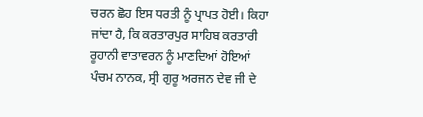ਚਰਨ ਛੋਹ ਇਸ ਧਰਤੀ ਨੂੰ ਪ੍ਰਾਪਤ ਹੋਈ। ਕਿਹਾ ਜਾਂਦਾ ਹੈ, ਕਿ ਕਰਤਾਰਪੁਰ ਸਾਹਿਬ ਕਰਤਾਰੀ ਰੂਹਾਨੀ ਵਾਤਾਵਰਨ ਨੂੰ ਮਾਣਦਿਆਂ ਹੋਇਆਂ ਪੰਚਮ ਨਾਨਕ, ਸ੍ਰੀ ਗੁਰੂ ਅਰਜਨ ਦੇਵ ਜੀ ਦੇ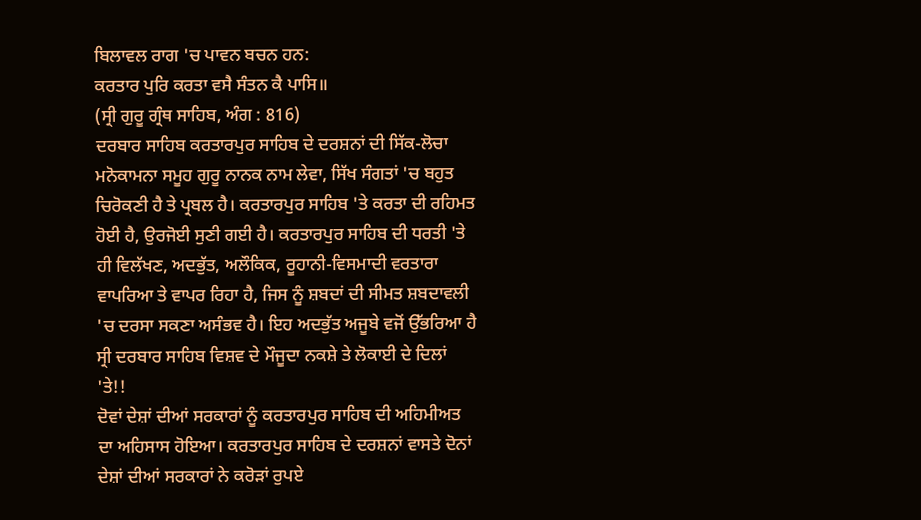ਬਿਲਾਵਲ ਰਾਗ 'ਚ ਪਾਵਨ ਬਚਨ ਹਨ:
ਕਰਤਾਰ ਪੁਰਿ ਕਰਤਾ ਵਸੈ ਸੰਤਨ ਕੈ ਪਾਸਿ॥
(ਸ੍ਰੀ ਗੁਰੂ ਗ੍ਰੰਥ ਸਾਹਿਬ, ਅੰਗ : 816)
ਦਰਬਾਰ ਸਾਹਿਬ ਕਰਤਾਰਪੁਰ ਸਾਹਿਬ ਦੇ ਦਰਸ਼ਨਾਂ ਦੀ ਸਿੱਕ-ਲੋਚਾ ਮਨੋਕਾਮਨਾ ਸਮੂਹ ਗੁਰੂ ਨਾਨਕ ਨਾਮ ਲੇਵਾ, ਸਿੱਖ ਸੰਗਤਾਂ 'ਚ ਬਹੁਤ ਚਿਰੋਕਣੀ ਹੈ ਤੇ ਪ੍ਰਬਲ ਹੈ। ਕਰਤਾਰਪੁਰ ਸਾਹਿਬ 'ਤੇ ਕਰਤਾ ਦੀ ਰਹਿਮਤ ਹੋਈ ਹੈ, ਉਰਜੋਈ ਸੁਣੀ ਗਈ ਹੈ। ਕਰਤਾਰਪੁਰ ਸਾਹਿਬ ਦੀ ਧਰਤੀ 'ਤੇ ਹੀ ਵਿਲੱਖਣ, ਅਦਭੁੱਤ, ਅਲੌਕਿਕ, ਰੂਹਾਨੀ-ਵਿਸਮਾਦੀ ਵਰਤਾਰਾ ਵਾਪਰਿਆ ਤੇ ਵਾਪਰ ਰਿਹਾ ਹੈ, ਜਿਸ ਨੂੰ ਸ਼ਬਦਾਂ ਦੀ ਸੀਮਤ ਸ਼ਬਦਾਵਲੀ 'ਚ ਦਰਸਾ ਸਕਣਾ ਅਸੰਭਵ ਹੈ। ਇਹ ਅਦਭੁੱਤ ਅਜੂਬੇ ਵਜੋਂ ਉੱਭਰਿਆ ਹੈ ਸ੍ਰੀ ਦਰਬਾਰ ਸਾਹਿਬ ਵਿਸ਼ਵ ਦੇ ਮੌਜੂਦਾ ਨਕਸ਼ੇ ਤੇ ਲੋਕਾਈ ਦੇ ਦਿਲਾਂ 'ਤੇ!!
ਦੋਵਾਂ ਦੇਸ਼ਾਂ ਦੀਆਂ ਸਰਕਾਰਾਂ ਨੂੰ ਕਰਤਾਰਪੁਰ ਸਾਹਿਬ ਦੀ ਅਹਿਮੀਅਤ ਦਾ ਅਹਿਸਾਸ ਹੋਇਆ। ਕਰਤਾਰਪੁਰ ਸਾਹਿਬ ਦੇ ਦਰਸ਼ਨਾਂ ਵਾਸਤੇ ਦੋਨਾਂ ਦੇਸ਼ਾਂ ਦੀਆਂ ਸਰਕਾਰਾਂ ਨੇ ਕਰੋੜਾਂ ਰੁਪਏ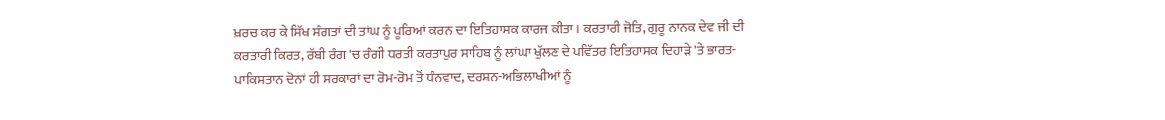ਖ਼ਰਚ ਕਰ ਕੇ ਸਿੱਖ ਸੰਗਤਾਂ ਦੀ ਤਾਂਘ ਨੂੰ ਪੂਰਿਆਂ ਕਰਨ ਦਾ ਇਤਿਹਾਸਕ ਕਾਰਜ ਕੀਤਾ। ਕਰਤਾਰੀ ਜੋਤਿ, ਗੁਰੂ ਨਾਨਕ ਦੇਵ ਜੀ ਦੀ ਕਰਤਾਰੀ ਕਿਰਤ, ਰੱਬੀ ਰੰਗ 'ਚ ਰੰਗੀ ਧਰਤੀ ਕਰਤਾਪੁਰ ਸਾਹਿਬ ਨੂੰ ਲਾਂਘਾ ਖੁੱਲਣ ਦੇ ਪਵਿੱਤਰ ਇਤਿਹਾਸਕ ਦਿਹਾੜੇ 'ਤੇ ਭਾਰਤ-ਪਾਕਿਸਤਾਨ ਦੋਨਾਂ ਹੀ ਸਰਕਾਰਾਂ ਦਾ ਰੋਮ-ਰੋਮ ਤੋਂ ਧੰਨਵਾਦ, ਦਰਸ਼ਨ-ਅਭਿਲਾਖੀਆਂ ਨੂੰ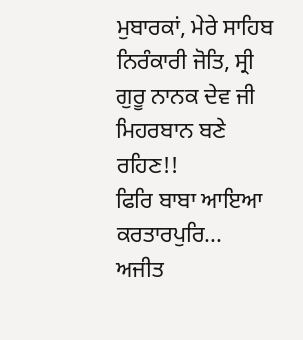ਮੁਬਾਰਕਾਂ, ਮੇਰੇ ਸਾਹਿਬ ਨਿਰੰਕਾਰੀ ਜੋਤਿ, ਸ੍ਰੀ ਗੁਰੂ ਨਾਨਕ ਦੇਵ ਜੀ ਮਿਹਰਬਾਨ ਬਣੇ ਰਹਿਣ!!
ਫਿਰਿ ਬਾਬਾ ਆਇਆ ਕਰਤਾਰਪੁਰਿ...
ਅਜੀਤ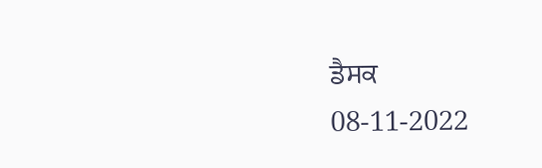ਡੈਸਕ
08-11-2022